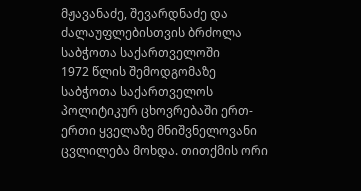მჟავანაძე, შევარდნაძე და ძალაუფლებისთვის ბრძოლა საბჭოთა საქართველოში
1972 წლის შემოდგომაზე საბჭოთა საქართველოს პოლიტიკურ ცხოვრებაში ერთ-ერთი ყველაზე მნიშვნელოვანი ცვლილება მოხდა. თითქმის ორი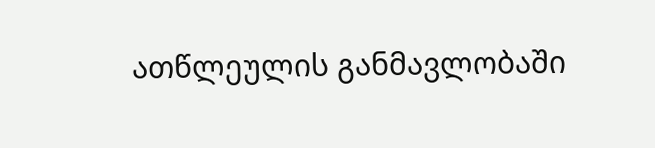ათწლეულის განმავლობაში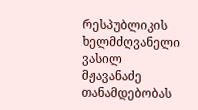რესპუბლიკის ხელმძღვანელი ვასილ მჟავანაძე თანამდებობას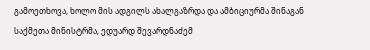გამოეთხოვა, ხოლო მის ადგილს ახალგაზრდა და ამბიციურმა შინაგან საქმეთა მინისტრმა, ედუარდ შევარდნაძემ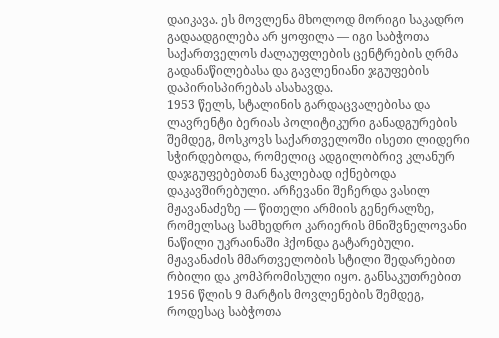დაიკავა. ეს მოვლენა მხოლოდ მორიგი საკადრო გადაადგილება არ ყოფილა — იგი საბჭოთა საქართველოს ძალაუფლების ცენტრების ღრმა გადანაწილებასა და გავლენიანი ჯგუფების დაპირისპირებას ასახავდა.
1953 წელს, სტალინის გარდაცვალებისა და ლავრენტი ბერიას პოლიტიკური განადგურების შემდეგ, მოსკოვს საქართველოში ისეთი ლიდერი სჭირდებოდა, რომელიც ადგილობრივ კლანურ დაჯგუფებებთან ნაკლებად იქნებოდა დაკავშირებული. არჩევანი შეჩერდა ვასილ მჟავანაძეზე — წითელი არმიის გენერალზე, რომელსაც სამხედრო კარიერის მნიშვნელოვანი ნაწილი უკრაინაში ჰქონდა გატარებული.
მჟავანაძის მმართველობის სტილი შედარებით რბილი და კომპრომისული იყო. განსაკუთრებით 1956 წლის 9 მარტის მოვლენების შემდეგ, როდესაც საბჭოთა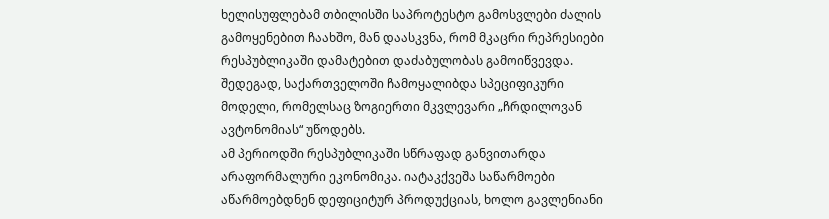ხელისუფლებამ თბილისში საპროტესტო გამოსვლები ძალის გამოყენებით ჩაახშო, მან დაასკვნა, რომ მკაცრი რეპრესიები რესპუბლიკაში დამატებით დაძაბულობას გამოიწვევდა. შედეგად, საქართველოში ჩამოყალიბდა სპეციფიკური მოდელი, რომელსაც ზოგიერთი მკვლევარი „ჩრდილოვან ავტონომიას“ უწოდებს.
ამ პერიოდში რესპუბლიკაში სწრაფად განვითარდა არაფორმალური ეკონომიკა. იატაკქვეშა საწარმოები აწარმოებდნენ დეფიციტურ პროდუქციას, ხოლო გავლენიანი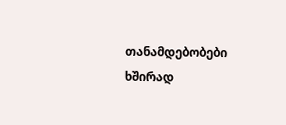თანამდებობები ხშირად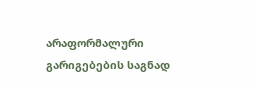არაფორმალური გარიგებების საგნად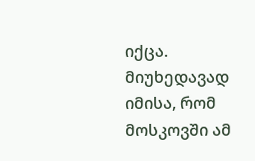იქცა. მიუხედავად იმისა, რომ მოსკოვში ამ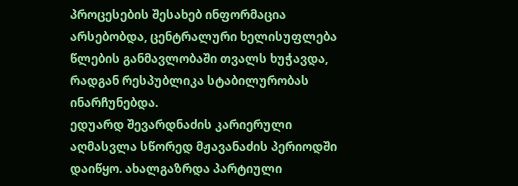პროცესების შესახებ ინფორმაცია არსებობდა, ცენტრალური ხელისუფლება წლების განმავლობაში თვალს ხუჭავდა, რადგან რესპუბლიკა სტაბილურობას ინარჩუნებდა.
ედუარდ შევარდნაძის კარიერული აღმასვლა სწორედ მჟავანაძის პერიოდში დაიწყო. ახალგაზრდა პარტიული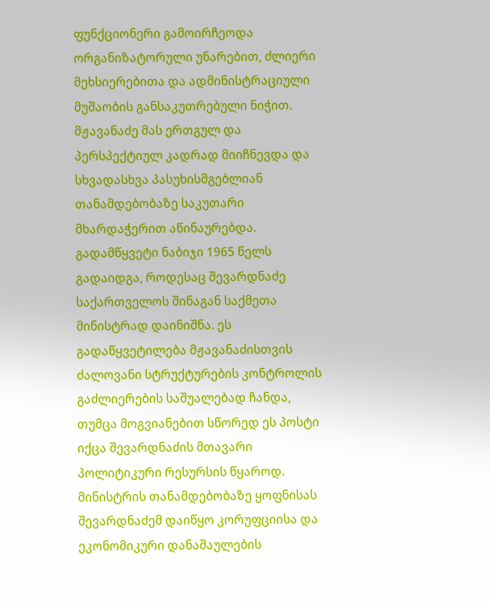ფუნქციონერი გამოირჩეოდა ორგანიზატორული უნარებით, ძლიერი მეხსიერებითა და ადმინისტრაციული მუშაობის განსაკუთრებული ნიჭით. მჟავანაძე მას ერთგულ და პერსპექტიულ კადრად მიიჩნევდა და სხვადასხვა პასუხისმგებლიან თანამდებობაზე საკუთარი მხარდაჭერით აწინაურებდა.
გადამწყვეტი ნაბიჯი 1965 წელს გადაიდგა, როდესაც შევარდნაძე საქართველოს შინაგან საქმეთა მინისტრად დაინიშნა. ეს გადაწყვეტილება მჟავანაძისთვის ძალოვანი სტრუქტურების კონტროლის გაძლიერების საშუალებად ჩანდა, თუმცა მოგვიანებით სწორედ ეს პოსტი იქცა შევარდნაძის მთავარი პოლიტიკური რესურსის წყაროდ.
მინისტრის თანამდებობაზე ყოფნისას შევარდნაძემ დაიწყო კორუფციისა და ეკონომიკური დანაშაულების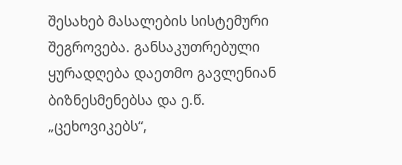შესახებ მასალების სისტემური შეგროვება. განსაკუთრებული ყურადღება დაეთმო გავლენიან ბიზნესმენებსა და ე.წ. „ცეხოვიკებს“,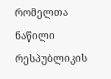რომელთა ნაწილი რესპუბლიკის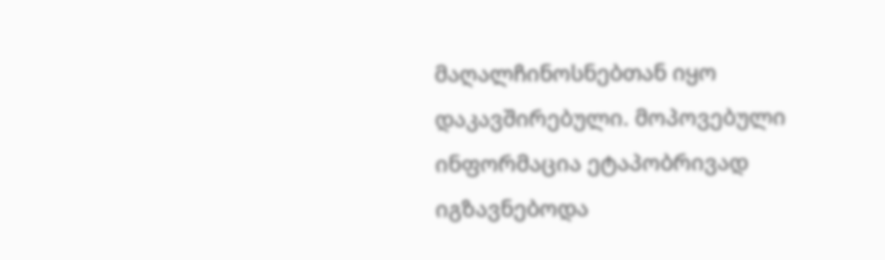მაღალჩინოსნებთან იყო დაკავშირებული. მოპოვებული ინფორმაცია ეტაპობრივად იგზავნებოდა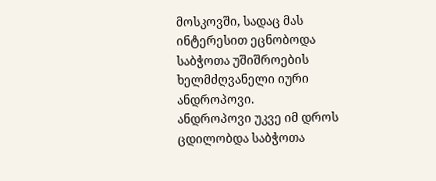მოსკოვში, სადაც მას ინტერესით ეცნობოდა საბჭოთა უშიშროების ხელმძღვანელი იური ანდროპოვი.
ანდროპოვი უკვე იმ დროს ცდილობდა საბჭოთა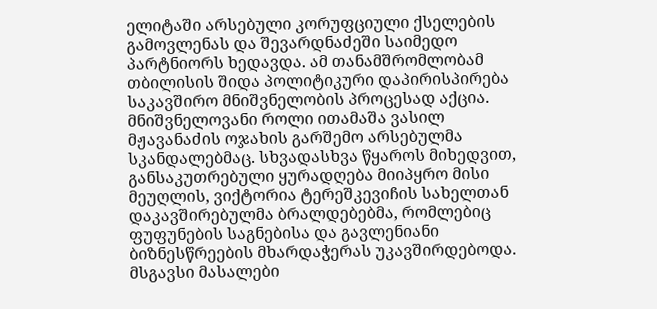ელიტაში არსებული კორუფციული ქსელების გამოვლენას და შევარდნაძეში საიმედო პარტნიორს ხედავდა. ამ თანამშრომლობამ თბილისის შიდა პოლიტიკური დაპირისპირება საკავშირო მნიშვნელობის პროცესად აქცია.
მნიშვნელოვანი როლი ითამაშა ვასილ მჟავანაძის ოჯახის გარშემო არსებულმა სკანდალებმაც. სხვადასხვა წყაროს მიხედვით, განსაკუთრებული ყურადღება მიიპყრო მისი მეუღლის, ვიქტორია ტერეშკევიჩის სახელთან დაკავშირებულმა ბრალდებებმა, რომლებიც ფუფუნების საგნებისა და გავლენიანი ბიზნესწრეების მხარდაჭერას უკავშირდებოდა. მსგავსი მასალები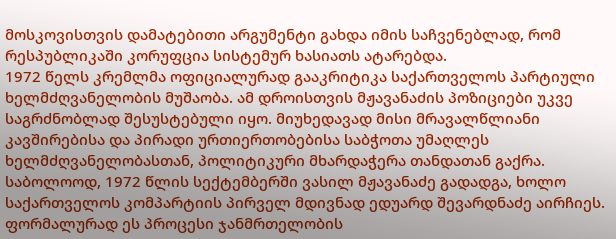მოსკოვისთვის დამატებითი არგუმენტი გახდა იმის საჩვენებლად, რომ რესპუბლიკაში კორუფცია სისტემურ ხასიათს ატარებდა.
1972 წელს კრემლმა ოფიციალურად გააკრიტიკა საქართველოს პარტიული ხელმძღვანელობის მუშაობა. ამ დროისთვის მჟავანაძის პოზიციები უკვე საგრძნობლად შესუსტებული იყო. მიუხედავად მისი მრავალწლიანი კავშირებისა და პირადი ურთიერთობებისა საბჭოთა უმაღლეს ხელმძღვანელობასთან, პოლიტიკური მხარდაჭერა თანდათან გაქრა.
საბოლოოდ, 1972 წლის სექტემბერში ვასილ მჟავანაძე გადადგა, ხოლო საქართველოს კომპარტიის პირველ მდივნად ედუარდ შევარდნაძე აირჩიეს. ფორმალურად ეს პროცესი ჯანმრთელობის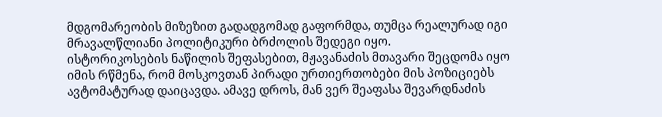მდგომარეობის მიზეზით გადადგომად გაფორმდა, თუმცა რეალურად იგი მრავალწლიანი პოლიტიკური ბრძოლის შედეგი იყო.
ისტორიკოსების ნაწილის შეფასებით, მჟავანაძის მთავარი შეცდომა იყო იმის რწმენა, რომ მოსკოვთან პირადი ურთიერთობები მის პოზიციებს ავტომატურად დაიცავდა. ამავე დროს, მან ვერ შეაფასა შევარდნაძის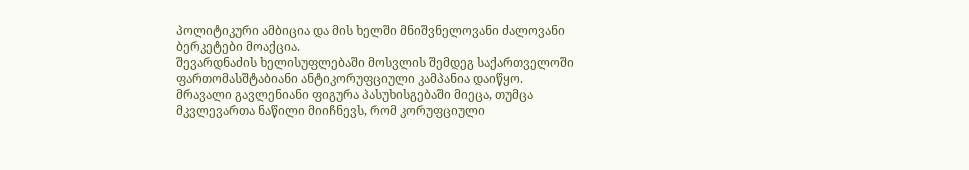პოლიტიკური ამბიცია და მის ხელში მნიშვნელოვანი ძალოვანი ბერკეტები მოაქცია.
შევარდნაძის ხელისუფლებაში მოსვლის შემდეგ საქართველოში ფართომასშტაბიანი ანტიკორუფციული კამპანია დაიწყო. მრავალი გავლენიანი ფიგურა პასუხისგებაში მიეცა, თუმცა მკვლევართა ნაწილი მიიჩნევს, რომ კორუფციული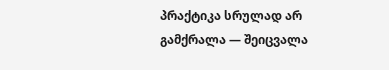პრაქტიკა სრულად არ გამქრალა — შეიცვალა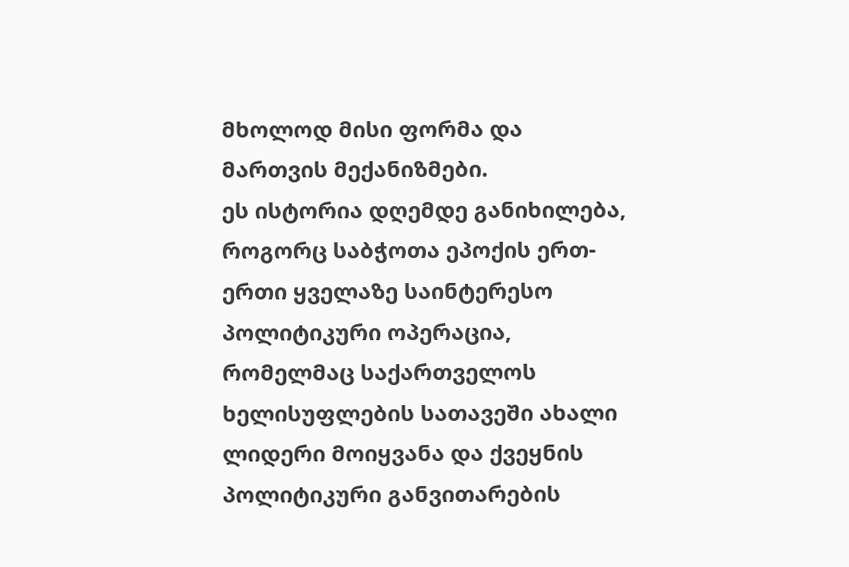მხოლოდ მისი ფორმა და მართვის მექანიზმები.
ეს ისტორია დღემდე განიხილება, როგორც საბჭოთა ეპოქის ერთ-ერთი ყველაზე საინტერესო პოლიტიკური ოპერაცია, რომელმაც საქართველოს ხელისუფლების სათავეში ახალი ლიდერი მოიყვანა და ქვეყნის პოლიტიკური განვითარების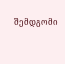შემდგომი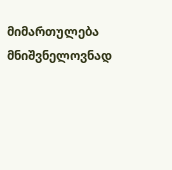მიმართულება მნიშვნელოვნად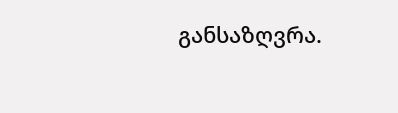განსაზღვრა.